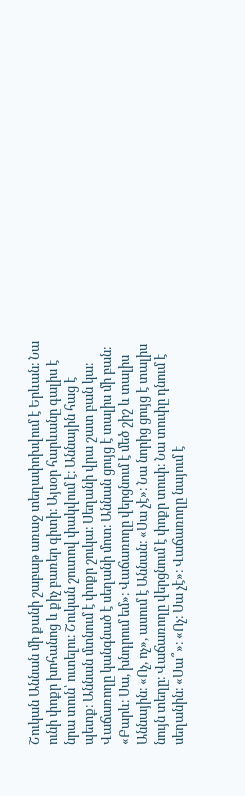Շուկան Աննան մի քանի շաբաթ առաջ տեղափոխվում է Երևան։ Նա ունի փոքր խոհանոց և քիչ բառեր գիտի։ Այսօր հարևանը գալիս է նրա տուն՝ ուտելու։ Շուկան շուտով փակվում է։ Աննային հաց է պետք։ Աննան մտնում է փոքր շուկա։ Սեղանի վրա շատ բան կա։ Վաճառողը կանգնած է սեղանի մոտ։ Աննան ցույց է տալիս մի բան։ «Բարև։ Սա, խնդրում եմ»։ Վաճառողը վերցնում է մեծ շիշ և տալիս Աննային։ «Ոչ, ոչ», ասում է Աննան։ «Սա չէ»։ Նա նորից ցույց է տալիս նույն տեղը։ Վաճառողը վերցնում է փոքր տուփ։ Նա տուփը դնում է սեղանին։ «Սա՞»։ «Ոչ։ Սա չէ»։ Վաճառողը նայում է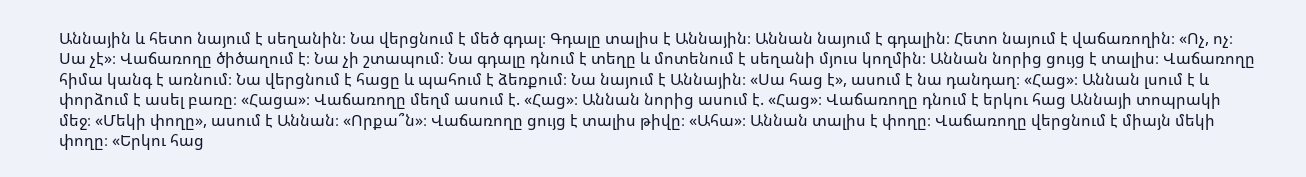Աննային և հետո նայում է սեղանին։ Նա վերցնում է մեծ գդալ։ Գդալը տալիս է Աննային։ Աննան նայում է գդալին։ Հետո նայում է վաճառողին։ «Ոչ, ոչ։ Սա չէ»։ Վաճառողը ծիծաղում է։ Նա չի շտապում։ Նա գդալը դնում է տեղը և մոտենում է սեղանի մյուս կողմին։ Աննան նորից ցույց է տալիս։ Վաճառողը հիմա կանգ է առնում։ Նա վերցնում է հացը և պահում է ձեռքում։ Նա նայում է Աննային։ «Սա հաց է», ասում է նա դանդաղ։ «Հաց»։ Աննան լսում է և փորձում է ասել բառը։ «Հացա»։ Վաճառողը մեղմ ասում է. «Հաց»։ Աննան նորից ասում է. «Հաց»։ Վաճառողը դնում է երկու հաց Աննայի տոպրակի մեջ։ «Մեկի փողը», ասում է Աննան։ «Որքա՞ն»։ Վաճառողը ցույց է տալիս թիվը։ «Ահա»։ Աննան տալիս է փողը։ Վաճառողը վերցնում է միայն մեկի փողը։ «Երկու հաց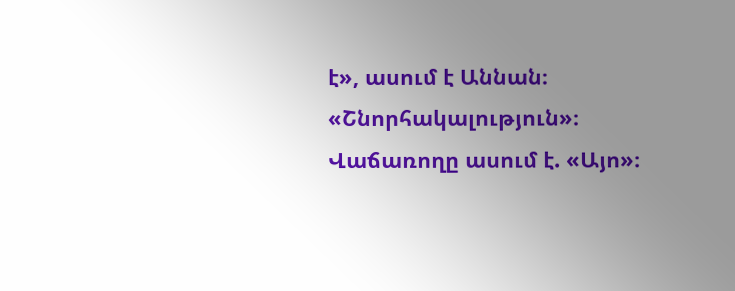է», ասում է Աննան։ «Շնորհակալություն»։ Վաճառողը ասում է. «Այո»։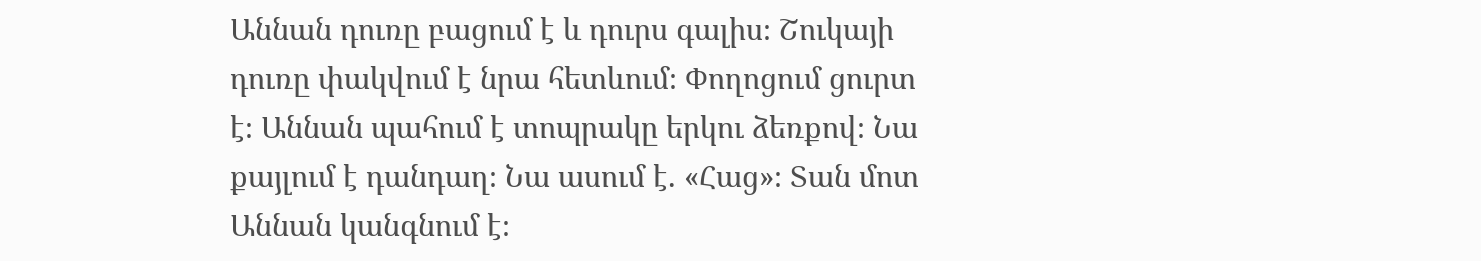Աննան դուռը բացում է և դուրս գալիս։ Շուկայի դուռը փակվում է նրա հետևում։ Փողոցում ցուրտ է։ Աննան պահում է տոպրակը երկու ձեռքով։ Նա քայլում է դանդաղ։ Նա ասում է. «Հաց»։ Տան մոտ Աննան կանգնում է։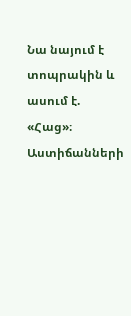Նա նայում է տոպրակին և ասում է. «Հաց»։ Աստիճանների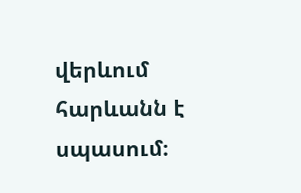վերևում հարևանն է սպասում։